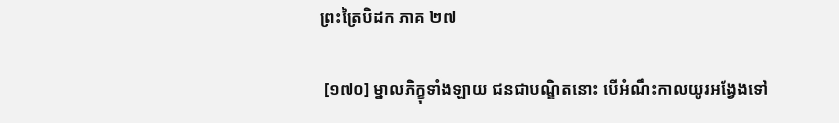ព្រះត្រៃបិដក ភាគ ២៧

 [១៧០] ម្នាលភិក្ខុទាំងឡាយ ជនជាបណ្ឌិតនោះ បើអំណឹះកាលយូរអង្វែងទៅ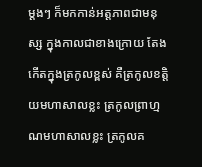ម្តងៗ ក៏មកកាន់អត្តភាពជាមនុស្ស ក្នុងកាលជាខាងក្រោយ តែងកើតក្នុងត្រកូលខ្ពស់ គឺត្រកូលខត្តិយមហាសាលខ្លះ ត្រកូលព្រាហ្មណមហាសាលខ្លះ ត្រកូលគ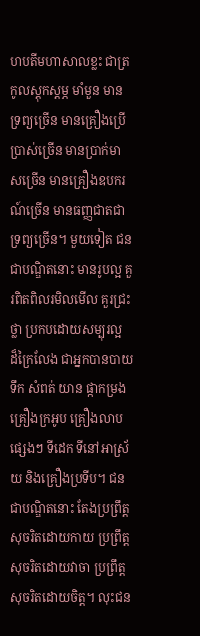ហបតីមហាសាលខ្លះ ជាត្រកូលស្តុកស្តម្ភ មាំមួន មានទ្រព្យច្រើន មានគ្រឿងប្រើប្រាស់ច្រើន មានប្រាក់មាសច្រើន មានគ្រឿងឧបករណ៍ច្រើន មានធញ្ញជាតជាទ្រព្យច្រើន។ មួយទៀត ជនជាបណ្ឌិតនោះ មានរូបល្អ គួរពិតពិលរមិលមើល គួរជ្រះថ្លា ប្រកបដោយសម្បុរល្អ ដ៏ក្រៃលែង ជាអ្នកបានបាយ ទឹក សំពត់ យាន ផ្កាកម្រង គ្រឿងក្រអូប គ្រឿងលាបផ្សេងៗ ទីដេក ទីនៅអាស្រ័យ និងគ្រឿងប្រទីប។ ជនជាបណ្ឌិតនោះ តែងប្រព្រឹត្តសុចរិតដោយកាយ ប្រព្រឹត្តសុចរិតដោយវាចា ប្រព្រឹត្តសុចរិតដោយចិត្ត។ លុះជន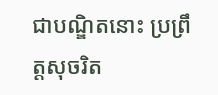ជាបណ្ឌិតនោះ ប្រព្រឹត្តសុចរិត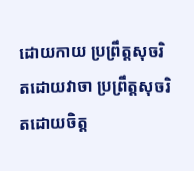ដោយកាយ ប្រព្រឹត្តសុចរិតដោយវាចា ប្រព្រឹត្តសុចរិតដោយចិត្ត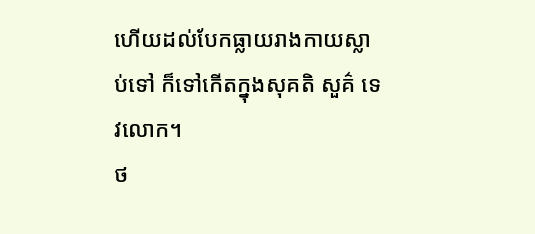ហើយដល់បែកធ្លាយរាងកាយស្លាប់ទៅ ក៏ទៅកើតក្នុងសុគតិ សួគ៌ ទេវលោក។
ថ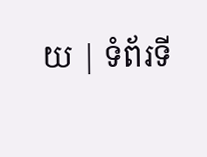យ | ទំព័រទី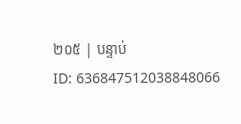២០៥ | បន្ទាប់
ID: 636847512038848066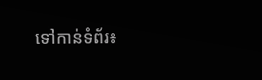ទៅកាន់ទំព័រ៖